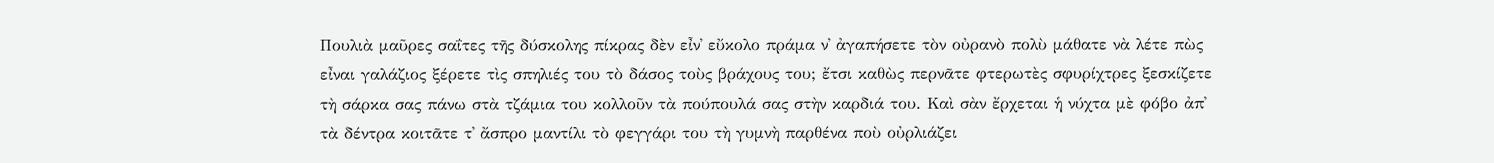Πουλιὰ μαῦρες σαΐτες τῆς δύσκολης πίκρας δὲν εἶν᾿ εὔκολο πράμα ν᾿ ἀγαπήσετε τὸν οὐρανὸ πολὺ μάθατε νὰ λέτε πὼς εἶναι γαλάζιος ξέρετε τὶς σπηλιές του τὸ δάσος τοὺς βράχους του; ἔτσι καθὼς περνᾶτε φτερωτὲς σφυρίχτρες ξεσκίζετε τὴ σάρκα σας πάνω στὰ τζάμια του κολλοῦν τὰ πούπουλά σας στὴν καρδιά του. Καὶ σὰν ἔρχεται ἡ νύχτα μὲ φόβο ἀπ᾿ τὰ δέντρα κοιτᾶτε τ᾿ ἄσπρο μαντίλι τὸ φεγγάρι του τὴ γυμνὴ παρθένα ποὺ οὐρλιάζει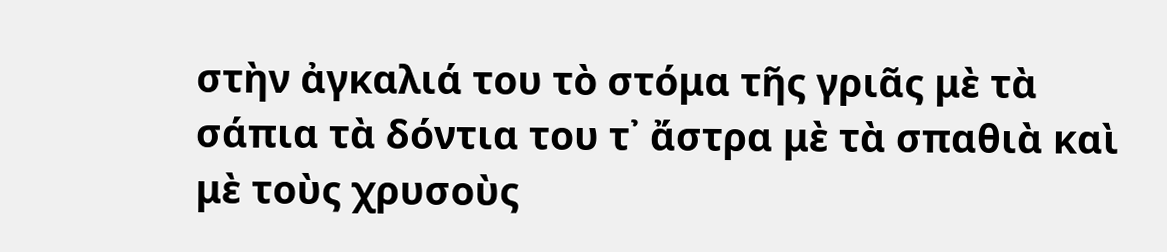στὴν ἀγκαλιά του τὸ στόμα τῆς γριᾶς μὲ τὰ σάπια τὰ δόντια του τ᾿ ἄστρα μὲ τὰ σπαθιὰ καὶ μὲ τοὺς χρυσοὺς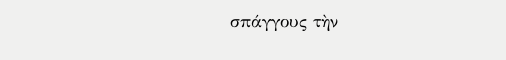σπάγγους τὴν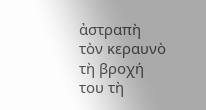ἀστραπὴ τὸν κεραυνὸ τὴ βροχή του τὴ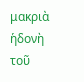μακριὰ ἡδονὴ τοῦ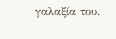γαλαξία του.